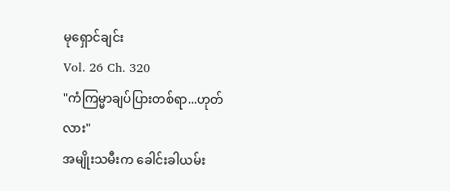မုရှောင်ချင်း
Vol. 26 Ch. 320
"ကံကြမ္မာချပ်ပြားတစ်ရာ...ဟုတ်လား"
အမျိုးသမီးက ခေါင်းခါယမ်း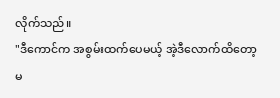လိုက်သည်။
"ဒီကောင်က အစွမ်းထက်ပေမယ့် အဲ့ဒီလောက်ထိတော့ မ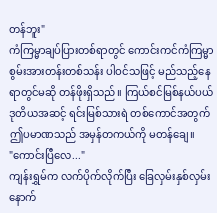တန်ဘူး"
ကံကြမ္မာချပ်ပြားတစ်ရာတွင် ကောင်းကင်ကံကြမ္မာစွမ်းအားတန်းတစ်သန်း ပါဝင်သဖြင့် မည်သည့်နေရာတွင်မဆို တန်ဖိုးရှိသည်။ ကြယ်စင်မြစ်နယ်ပယ် ဒုတိယအဆင့် ရင်းမြစ်သားရဲ တစ်ကောင်အတွက် ဤပမာဏသည် အမှန်တကယ်ကို မတန်ချေ။
"ကောင်းပြီလေ..."
ကျန်းရွှမ်က လက်ပိုက်လိုက်ပြီး ခြေလှမ်းနှစ်လှမ်း နောက်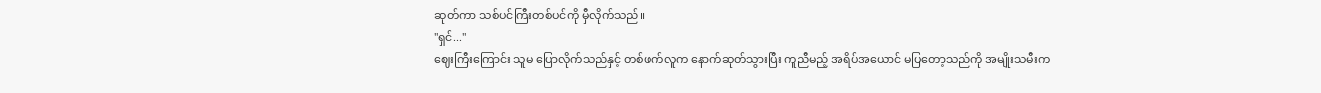ဆုတ်ကာ သစ်ပင်ကြီးတစ်ပင်ကို မှီလိုက်သည်။
"ရှင်..."
ဈေးကြီးကြောင်း သူမ ပြောလိုက်သည်နှင့် တစ်ဖက်လူက နောက်ဆုတ်သွားပြီး ကူညီမည့် အရိပ်အယောင် မပြတော့သည်ကို အမျိုးသမီးက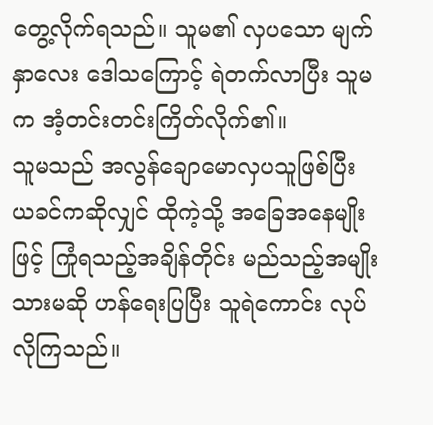တွေ့လိုက်ရသည်။ သူမ၏ လှပသော မျက်နှာလေး ဒေါသကြောင့် ရဲတက်လာပြီး သူမက အံ့တင်းတင်းကြိတ်လိုက်၏။
သူမသည် အလွန်ချောမောလှပသူဖြစ်ပြီး ယခင်ကဆိုလျှင် ထိုကဲ့သို့ အခြေအနေမျိုးဖြင့် ကြုံရသည့်အချိန်တိုင်း မည်သည့်အမျိုးသားမဆို ဟန်ရေးပြပြီး သူရဲကောင်း လုပ်လိုကြသည်။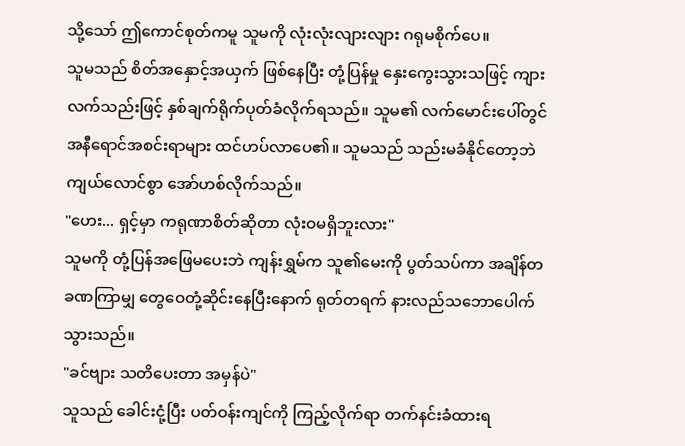သို့သော် ဤကောင်စုတ်ကမူ သူမကို လုံးလုံးလျားလျား ဂရုမစိုက်ပေ။
သူမသည် စိတ်အနှောင့်အယှက် ဖြစ်နေပြီး တုံ့ပြန်မှု နှေးကွေးသွားသဖြင့် ကျားလက်သည်းဖြင့် နှစ်ချက်ရိုက်ပုတ်ခံလိုက်ရသည်။ သူမ၏ လက်မောင်းပေါ်တွင် အနီရောင်အစင်းရာများ ထင်ဟပ်လာပေ၏။ သူမသည် သည်းမခံနိုင်တော့ဘဲ ကျယ်လောင်စွာ အော်ဟစ်လိုက်သည်။
"ဟေး... ရှင့်မှာ ကရုဏာစိတ်ဆိုတာ လုံးဝမရှိဘူးလား"
သူမကို တုံ့ပြန်အဖြေမပေးဘဲ ကျန်းရွှမ်က သူ၏မေးကို ပွတ်သပ်ကာ အချိန်တခဏကြာမျှ တွေဝေတုံ့ဆိုင်းနေပြီးနောက် ရုတ်တရက် နားလည်သဘောပေါက်သွားသည်။
"ခင်ဗျား သတိပေးတာ အမှန်ပဲ"
သူသည် ခေါင်းငုံ့ပြီး ပတ်ဝန်းကျင်ကို ကြည့်လိုက်ရာ တက်နင်းခံထားရ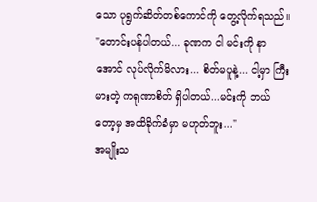သော ပုရွက်ဆိတ်တစ်ကောင်ကို တွေ့လိုက်ရသည်။
"တောင်းပန်ပါတယ်... ခုဏက ငါ မင်းကို နာအောင် လုပ်လိုက်မိလား... စိတ်မပူနဲ့... ငါ့မှာ ကြီးမားတဲ့ ကရုဏာစိတ် ရှိပါတယ်...မင်းကို ဘယ်တော့မှ အထိခိုက်ခံမှာ မဟုတ်ဘူး..."
အမျိုးသ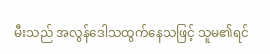မီးသည် အလွန်ဒေါသထွက်နေသဖြင့် သူမ၏ရင်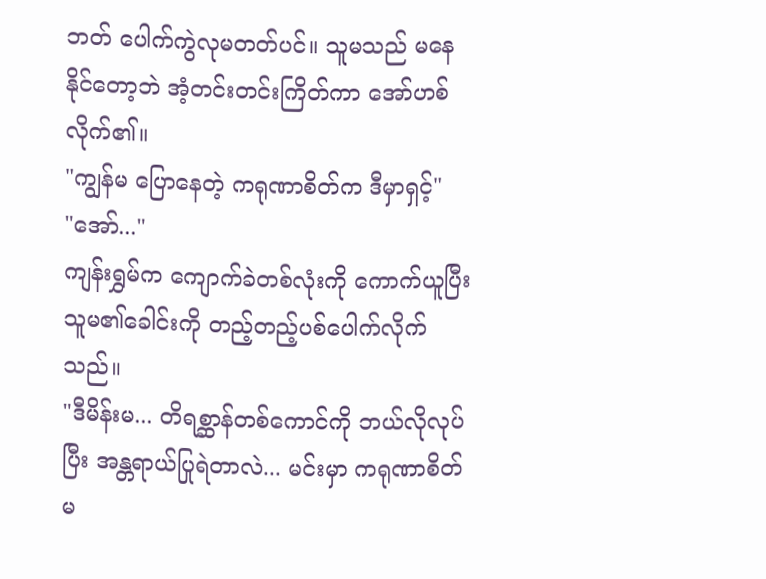ဘတ် ပေါက်ကွဲလုမတတ်ပင်။ သူမသည် မနေနိုင်တော့ဘဲ အံ့တင်းတင်းကြိတ်ကာ အော်ဟစ်လိုက်၏။
"ကျွန်မ ပြောနေတဲ့ ကရုဏာစိတ်က ဒီမှာရှင့်"
"အော်..."
ကျန်းရွှမ်က ကျောက်ခဲတစ်လုံးကို ကောက်ယူပြီး သူမ၏ခေါင်းကို တည့်တည့်ပစ်ပေါက်လိုက်သည်။
"ဒီမိန်းမ... တိရစ္ဆာန်တစ်ကောင်ကို ဘယ်လိုလုပ် ပြီး အန္တရာယ်ပြုရဲတာလဲ... မင်းမှာ ကရုဏာစိတ် မ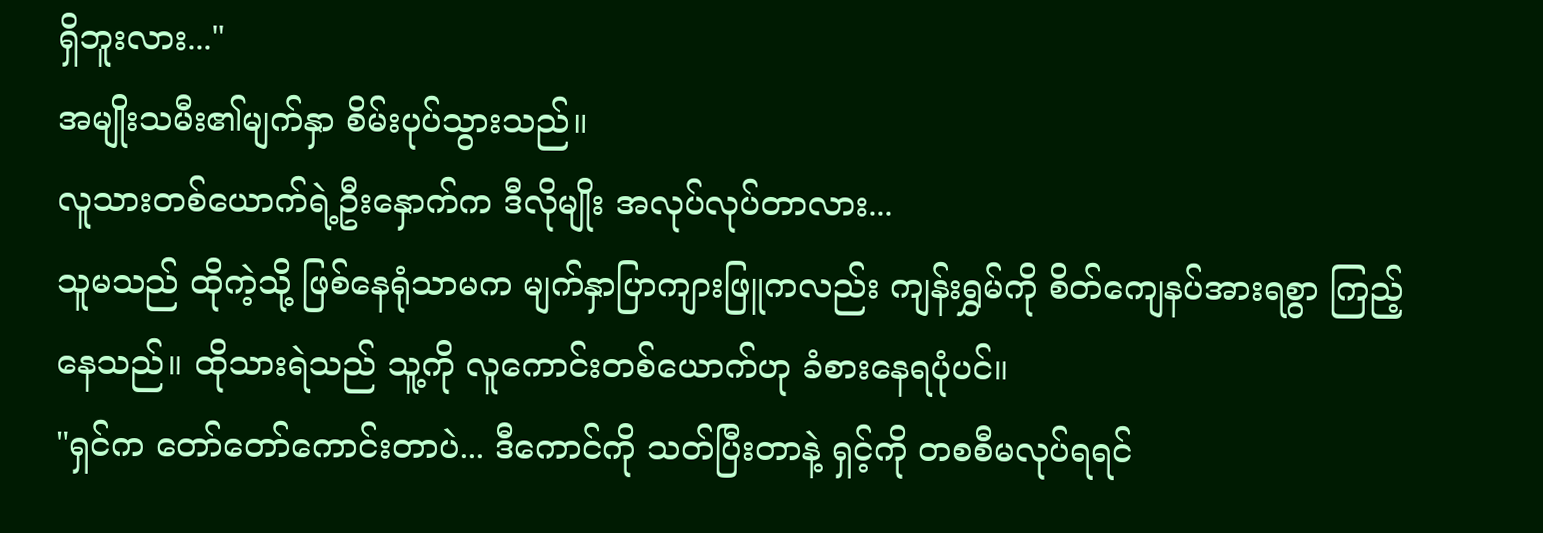ရှိဘူးလား..."
အမျိုးသမီး၏မျက်နှာ စိမ်းပုပ်သွားသည်။
လူသားတစ်ယောက်ရဲ့ဦးနှောက်က ဒီလိုမျိုး အလုပ်လုပ်တာလား...
သူမသည် ထိုကဲ့သို့ ဖြစ်နေရုံသာမက မျက်နှာပြာကျားဖြူကလည်း ကျန်းရွှမ်ကို စိတ်ကျေနပ်အားရစွာ ကြည့်နေသည်။ ထိုသားရဲသည် သူ့ကို လူကောင်းတစ်ယောက်ဟု ခံစားနေရပုံပင်။
"ရှင်က တော်တော်ကောင်းတာပဲ... ဒီကောင်ကို သတ်ပြီးတာနဲ့ ရှင့်ကို တစစီမလုပ်ရရင်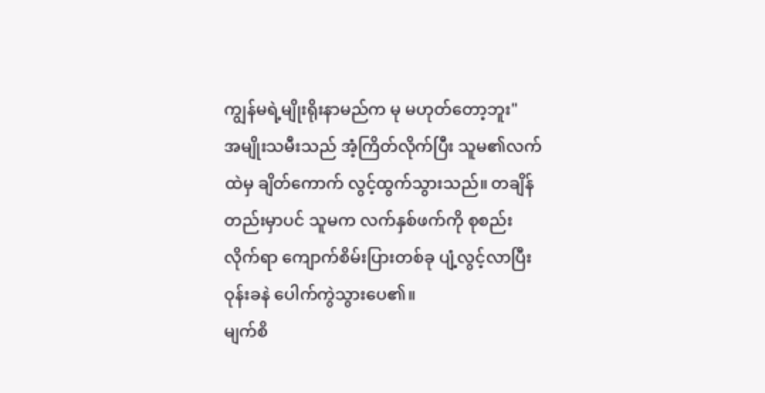ကျွန်မရဲ့မျိုးရိုးနာမည်က မု မဟုတ်တော့ဘူး"
အမျိုးသမီးသည် အံ့ကြိတ်လိုက်ပြီး သူမ၏လက်ထဲမှ ချိတ်ကောက် လွင့်ထွက်သွားသည်။ တချိန်တည်းမှာပင် သူမက လက်နှစ်ဖက်ကို စုစည်းလိုက်ရာ ကျောက်စိမ်းပြားတစ်ခု ပျံ့လွင့်လာပြီး ဝုန်းခနဲ ပေါက်ကွဲသွားပေ၏။
မျက်စိ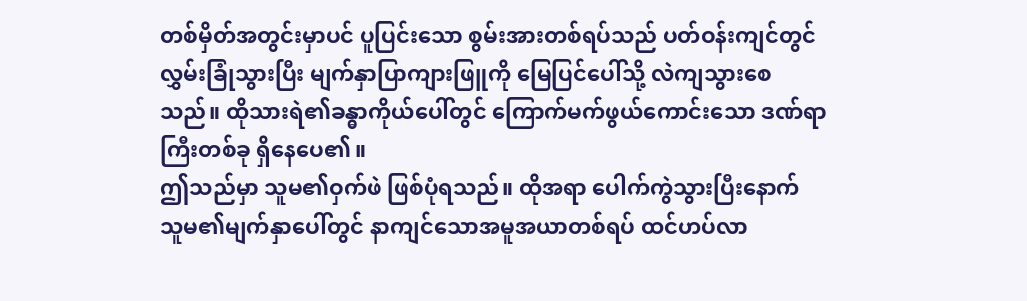တစ်မှိတ်အတွင်းမှာပင် ပူပြင်းသော စွမ်းအားတစ်ရပ်သည် ပတ်ဝန်းကျင်တွင် လွှမ်းခြုံသွားပြီး မျက်နှာပြာကျားဖြူကို မြေပြင်ပေါ်သို့ လဲကျသွားစေသည်။ ထိုသားရဲ၏ခန္ဓာကိုယ်ပေါ်တွင် ကြောက်မက်ဖွယ်ကောင်းသော ဒဏ်ရာကြီးတစ်ခု ရှိနေပေ၏။
ဤသည်မှာ သူမ၏ဝှက်ဖဲ ဖြစ်ပုံရသည်။ ထိုအရာ ပေါက်ကွဲသွားပြီးနောက် သူမ၏မျက်နှာပေါ်တွင် နာကျင်သောအမူအယာတစ်ရပ် ထင်ဟပ်လာ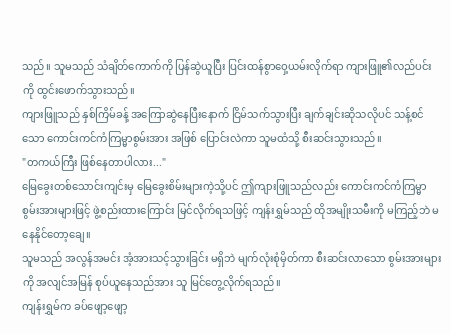သည်။ သူမသည် သံချိတ်ကောက်ကို ပြန်ဆွဲယူပြီး ပြင်းထန်စွာဝှေ့ယမ်းလိုက်ရာ ကျားဖြူ၏လည်ပင်းကို ထွင်းဖောက်သွားသည်။
ကျားဖြူသည် နှစ်ကြိမ်ခန့် အကြောဆွဲနေပြီးနောက် ငြိမ်သက်သွားပြီး ချက်ချင်းဆိုသလိုပင် သန့်စင်သော ကောင်းကင်ကံကြမ္မာစွမ်းအား အဖြစ် ပြောင်းလဲကာ သူမထံသို့ စီးဆင်းသွားသည်။
"တကယ်ကြီး ဖြစ်နေတာပါလား..."
မြေခွေးတစ်သောင်းကျင်းမှ မြေခွေးစိမ်းများကဲ့သို့ပင် ဤကျားဖြူသည်လည်း ကောင်းကင်ကံကြမ္မာစွမ်းအားများဖြင့် ဖွဲ့စည်းထားကြောင်း မြင်လိုက်ရသဖြင့် ကျန်းရွှမ်သည် ထိုအမျိုးသမီးကို မကြည့်ဘဲ မနေနိုင်တော့ချေ။
သူမသည် အလွန်အမင်း အံ့အားသင့်သွားခြင်း မရှိဘဲ မျက်လုံးစုံမှိတ်ကာ စီးဆင်းလာသော စွမ်းအားများကို အလျင်အမြန် စုပ်ယူနေသည်အား သူ မြင်တွေ့လိုက်ရသည်။
ကျန်းရွှမ်က ခပ်ဖျော့ဖျော့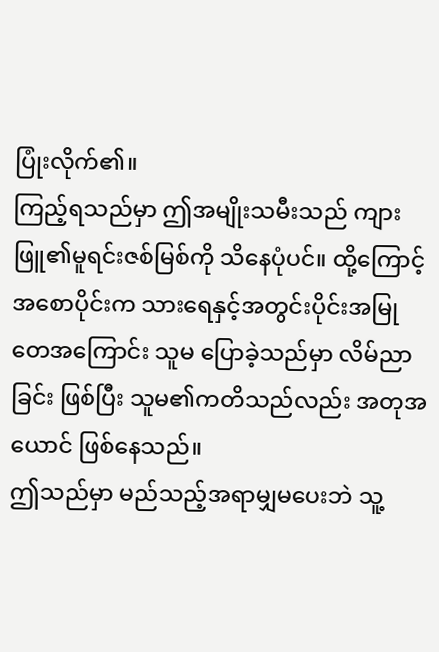ပြုံးလိုက်၏။
ကြည့်ရသည်မှာ ဤအမျိုးသမီးသည် ကျားဖြူ၏မူရင်းဇစ်မြစ်ကို သိနေပုံပင်။ ထို့ကြောင့် အစောပိုင်းက သားရေနှင့်အတွင်းပိုင်းအမြုတေအကြောင်း သူမ ပြောခဲ့သည်မှာ လိမ်ညာခြင်း ဖြစ်ပြီး သူမ၏ကတိသည်လည်း အတုအယောင် ဖြစ်နေသည်။
ဤသည်မှာ မည်သည့်အရာမျှမပေးဘဲ သူ့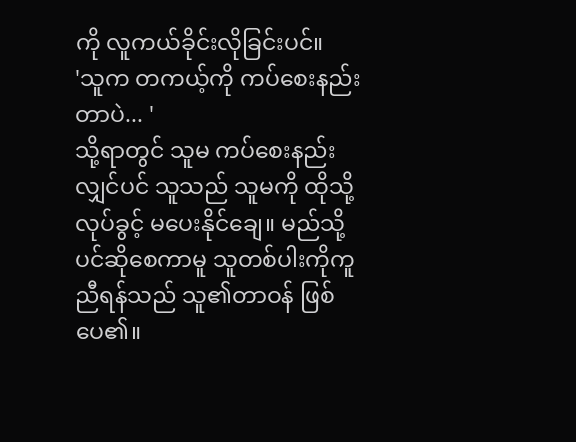ကို လူကယ်ခိုင်းလိုခြင်းပင်။
'သူက တကယ့်ကို ကပ်စေးနည်းတာပဲ... '
သို့ရာတွင် သူမ ကပ်စေးနည်းလျှင်ပင် သူသည် သူမကို ထိုသို့လုပ်ခွင့် မပေးနိုင်ချေ။ မည်သို့ပင်ဆိုစေကာမူ သူတစ်ပါးကိုကူညီရန်သည် သူ၏တာဝန် ဖြစ်ပေ၏။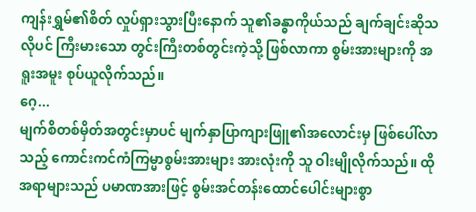ကျန်းရွှမ်၏စိတ် လှုပ်ရှားသွားပြီးနောက် သူ၏ခန္ဓာကိုယ်သည် ချက်ချင်းဆိုသလိုပင် ကြီးမားသော တွင်းကြီးတစ်တွင်းကဲ့သို့ ဖြစ်လာကာ စွမ်းအားများကို အရူးအမူး စုပ်ယူလိုက်သည်။
ဂေ့...
မျက်စိတစ်မှိတ်အတွင်းမှာပင် မျက်နှာပြာကျားဖြူ၏အလောင်းမှ ဖြစ်ပေါ်လာသည့် ကောင်းကင်ကံကြမ္မာစွမ်းအားများ အားလုံးကို သူ ဝါးမျိုလိုက်သည်။ ထိုအရာများသည် ပမာဏအားဖြင့် စွမ်းအင်တန်းထောင်ပေါင်းများစွာ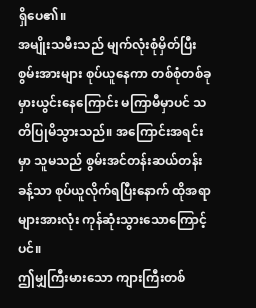ရှိပေ၏။
အမျိုးသမီးသည် မျက်လုံးစုံမှိတ်ပြီး စွမ်းအားများ စုပ်ယူနေကာ တစ်စုံတစ်ခု မှားယွင်းနေကြောင်း မကြာမီမှာပင် သတိပြုမိသွားသည်။ အကြောင်းအရင်းမှာ သူမသည် စွမ်းအင်တန်းဆယ်တန်းခန့်သာ စုပ်ယူလိုက်ရပြီးနောက် ထိုအရာများအားလုံး ကုန်ဆုံးသွားသောကြောင့်ပင်။
ဤမျှကြီးမားသော ကျားကြီးတစ်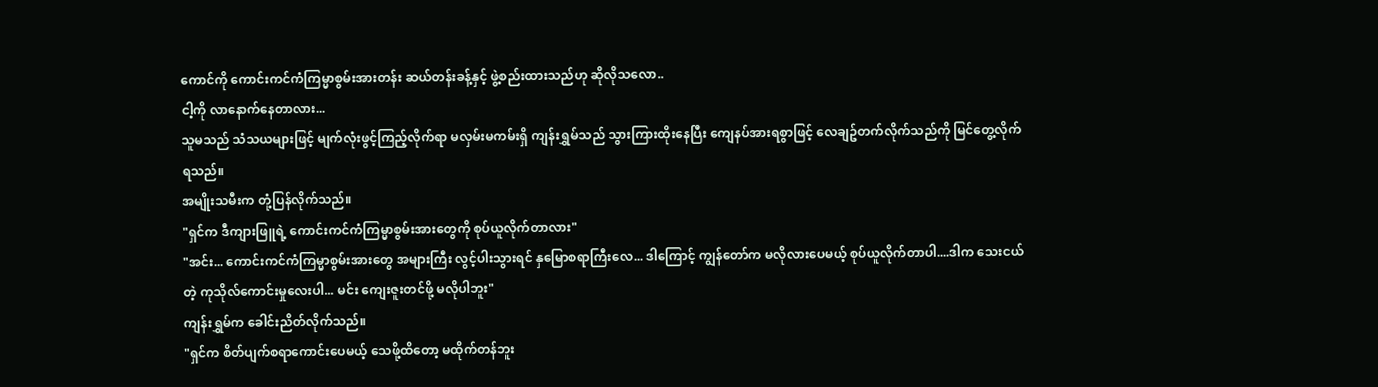ကောင်ကို ကောင်းကင်ကံကြမ္မာစွမ်းအားတန်း ဆယ်တန်းခန့်နှင့် ဖွဲ့စည်းထားသည်ဟု ဆိုလိုသလော..
ငါ့ကို လာနောက်နေတာလား...
သူမသည် သံသယများဖြင့် မျက်လုံးဖွင့်ကြည့်လိုက်ရာ မလှမ်းမကမ်းရှိ ကျန်းရွှမ်သည် သွားကြားထိုးနေပြီး ကျေနပ်အားရစွာဖြင့် လေချဥ်တက်လိုက်သည်ကို မြင်တွေ့လိုက်ရသည်။
အမျိုးသမီးက တုံ့ပြန်လိုက်သည်။
"ရှင်က ဒီကျားဖြူရဲ့ ကောင်းကင်ကံကြမ္မာစွမ်းအားတွေကို စုပ်ယူလိုက်တာလား"
"အင်း... ကောင်းကင်ကံကြမ္မာစွမ်းအားတွေ အများကြီး လွင့်ပါးသွားရင် နှမြောစရာကြီးလေ... ဒါကြောင့် ကျွန်တော်က မလိုလားပေမယ့် စုပ်ယူလိုက်တာပါ....ဒါက သေးငယ်တဲ့ ကုသိုလ်ကောင်းမှုလေးပါ... မင်း ကျေးဇူးတင်ဖို့ မလိုပါဘူး"
ကျန်းရွှမ်က ခေါင်းညိတ်လိုက်သည်။
"ရှင်က စိတ်ပျက်စရာကောင်းပေမယ့် သေဖို့ထိတော့ မထိုက်တန်ဘူး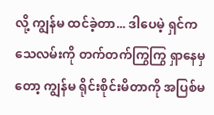လို့ ကျွန်မ ထင်ခဲ့တာ... ဒါပေမဲ့ ရှင်က သေလမ်းကို တက်တက်ကြွကြွ ရှာနေမှတော့ ကျွန်မ ရိုင်းစိုင်းမိတာကို အပြစ်မ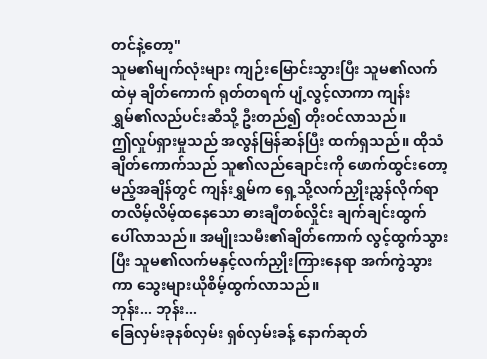တင်နဲ့တော့"
သူမ၏မျက်လုံးများ ကျဉ်းမြောင်းသွားပြီး သူမ၏လက်ထဲမှ ချိတ်ကောက် ရုတ်တရက် ပျံ့လွင့်လာကာ ကျန်းရွှမ်၏လည်ပင်းဆီသို့ ဦးတည်၍ တိုးဝင်လာသည်။
ဤလှုပ်ရှားမှုသည် အလွန်မြန်ဆန်ပြီး ထက်ရှသည်။ ထိုသံချိတ်ကောက်သည် သူ၏လည်ချောင်းကို ဖောက်ထွင်းတော့မည့်အချိန်တွင် ကျန်းရွှမ်က ရှေ့သို့လက်ညှိုးညွှန်လိုက်ရာ တလိမ့်လိမ့်ထနေသော ဓားချီတစ်လှိုင်း ချက်ချင်းထွက်ပေါ်လာသည်။ အမျိုးသမီး၏ချိတ်ကောက် လွင့်ထွက်သွားပြီး သူမ၏လက်မနှင့်လက်ညှိုးကြားနေရာ အက်ကွဲသွားကာ သွေးများယိုစိမ့်ထွက်လာသည်။
ဘုန်း... ဘုန်း...
ခြေလှမ်းခုနစ်လှမ်း ရှစ်လှမ်းခန့် နောက်ဆုတ်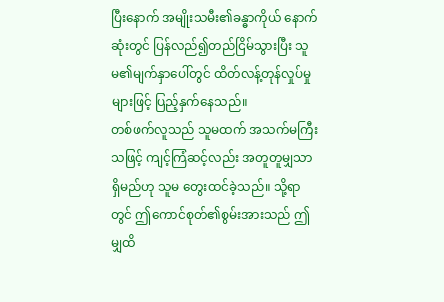ပြီးနောက် အမျိုးသမီး၏ခန္ဓာကိုယ် နောက်ဆုံးတွင် ပြန်လည်၍တည်ငြိမ်သွားပြီး သူမ၏မျက်နှာပေါ်တွင် ထိတ်လန့်တုန်လှုပ်မှုများဖြင့် ပြည့်နှက်နေသည်။
တစ်ဖက်လူသည် သူမထက် အသက်မကြီးသဖြင့် ကျင့်ကြံဆင့်လည်း အတူတူမျှသာရှိမည်ဟု သူမ တွေးထင်ခဲ့သည်။ သို့ရာတွင် ဤကောင်စုတ်၏စွမ်းအားသည် ဤမျှထိ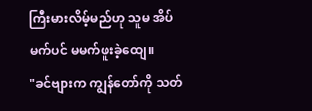ကြီးမားလိမ့်မည်ဟု သူမ အိပ်မက်ပင် မမက်ဖူးခဲ့ထျေ။
"ခင်ဗျားက ကျွန်တော်ကို သတ်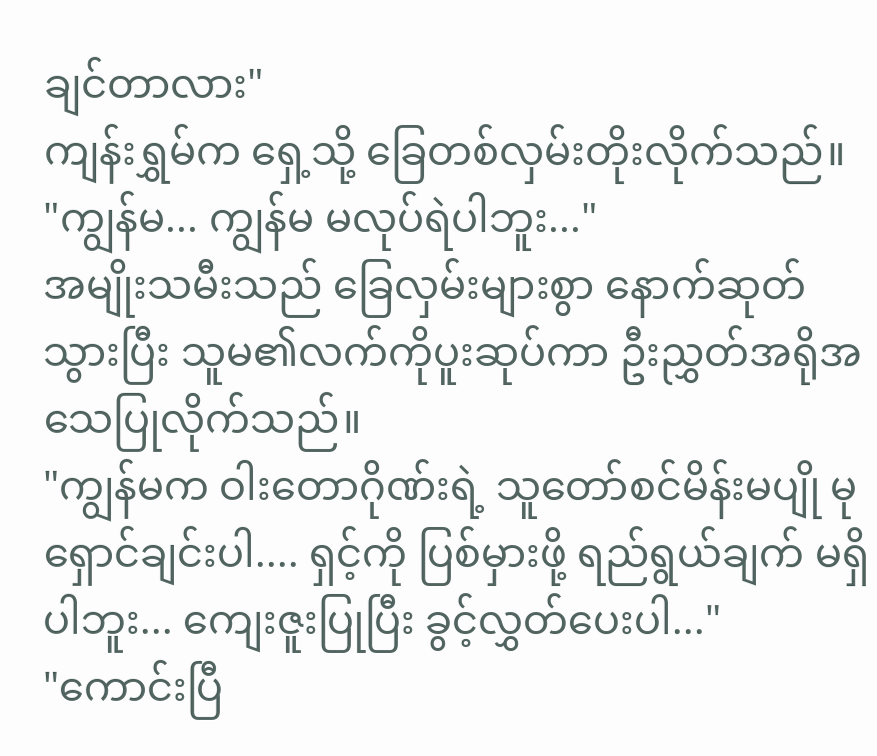ချင်တာလား"
ကျန်းရွှမ်က ရှေ့သို့ ခြေတစ်လှမ်းတိုးလိုက်သည်။
"ကျွန်မ... ကျွန်မ မလုပ်ရဲပါဘူး..."
အမျိုးသမီးသည် ခြေလှမ်းများစွာ နောက်ဆုတ်သွားပြီး သူမ၏လက်ကိုပူးဆုပ်ကာ ဦးညွှတ်အရိုအသေပြုလိုက်သည်။
"ကျွန်မက ဝါးတောဂိုဏ်းရဲ့ သူတော်စင်မိန်းမပျို မုရှောင်ချင်းပါ.... ရှင့်ကို ပြစ်မှားဖို့ ရည်ရွယ်ချက် မရှိပါဘူး... ကျေးဇူးပြုပြီး ခွင့်လွှတ်ပေးပါ..."
"ကောင်းပြီ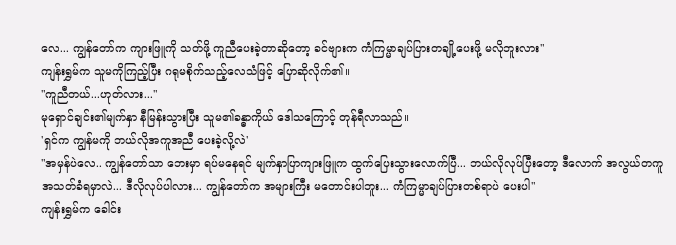လေ... ကျွန်တော်က ကျားဖြူကို သတ်ဖို့ ကူညီပေးခဲ့တာဆိုတော့ ခင်ဗျားက ကံကြမ္မာချပ်ပြားတချို့ပေးဖို့ မလိုဘူးလား"
ကျန်းရွှမ်က သူမကိုကြည့်ပြီး ဂရုမစိုက်သည့်လေသံဖြင့် ပြောဆိုလိုက်၏။
"ကူညီတယ်...ဟုတ်လား..."
မုရှောင်ချင်း၏မျက်နှာ နီမြန်းသွားပြီး သူမ၏ခန္ဓာကိုယ် ဒေါသကြောင့် တုန်ရီလာသည်။
'ရှင်က ကျွန်မကို ဘယ်လိုအကူအညီ ပေးခဲ့လို့လဲ'
"အမှန်ပဲလေ.. ကျွန်တော်သာ ဘေးမှာ ရပ်မနေရင် မျက်နှာပြာကျားဖြူက ထွက်ပြေးသွားလောက်ပြီ... ဘယ်လိုလုပ်ပြီးတော့ ဒီလောက် အလွယ်တကူ အသတ်ခံရမှာလဲ... ဒီလိုလုပ်ပါလား... ကျွန်တော်က အများကြီး မတောင်းပါဘူး... ကံကြမ္မာချပ်ပြားတစ်ရာပဲ ပေးပါ"
ကျန်းရွှမ်က ခေါင်း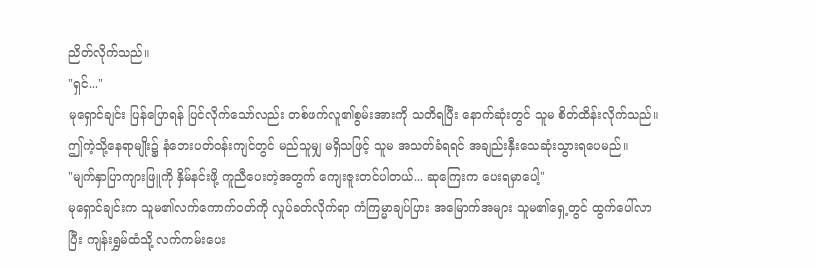ညိတ်လိုက်သည်။
"ရှင်..."
မုရှောင်ချင်း ပြန်ပြောရန် ပြင်လိုက်သော်လည်း တစ်ဖက်လူ၏စွမ်းအားကို သတိရပြီး နောက်ဆုံးတွင် သူမ စိတ်ထိန်းလိုက်သည်။
ဤကဲ့သို့နေရာမျိုး၌ နံဘေးပတ်ဝန်းကျင်တွင် မည်သူမျှ မရှိသဖြင့် သူမ အသတ်ခံရရင် အချည်းနှီးသေဆုံးသွားရပေမည်။
"မျက်နှာပြာကျားဖြူကို နှိမ်နင်းဖို့ ကူညီပေးတဲ့အတွက် ကျေးဇူးတင်ပါတယ်... ဆုကြေးက ပေးရမှာပေါ့"
မုရှောင်ချင်းက သူမ၏လက်ကောက်ဝတ်ကို လှုပ်ခတ်လိုက်ရာ ကံကြမ္မာချပ်ပြား အမြောက်အများ သူမ၏ရှေ့တွင် ထွက်ပေါ်လာပြီး ကျန်းရွှမ်ထံသို့ လက်ကမ်းပေး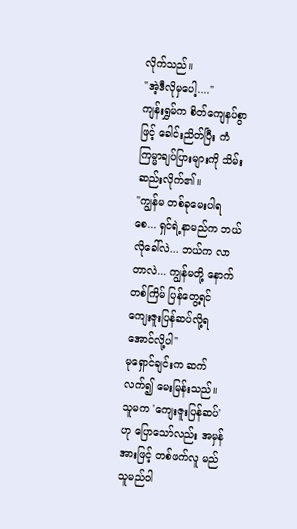လိုက်သည်။
"အဲ့ဒီလိုမှပေါ့...."
ကျန်းရွှမ်က စိတ်ကျေနပ်စွာဖြင့် ခေါင်းညိတ်ပြီး ကံကြမ္မာချပ်ပြားများကို သိမ်းဆည်းလိုက်၏။
"ကျွန်မ တစ်ခုမေးပါရစေ... ရှင်ရဲ့နာမည်က ဘယ်လိုခေါ်လဲ... ဘယ်က လာတာလဲ... ကျွန်မတို့ နောက်တစ်ကြိမ် ပြန်တွေ့ရင် ကျေးဇူးပြန်ဆပ်လို့ရအောင်လို့ပါ"
မုရှောင်ချင်းက ဆက်လက်၍ မေးမြန်းသည်။
သူမက 'ကျေးဇူးပြန်ဆပ်' ဟု ပြောသော်လည်း အမှန်အားဖြင့် တစ်ဖက်လူ မည်သူမည်ဝါ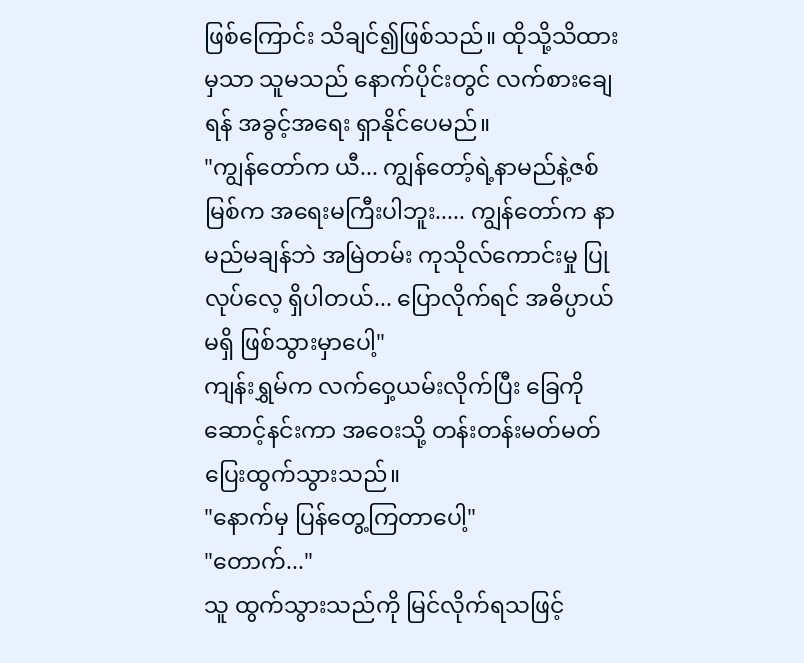ဖြစ်ကြောင်း သိချင်၍ဖြစ်သည်။ ထိုသို့သိထားမှသာ သူမသည် နောက်ပိုင်းတွင် လက်စားချေရန် အခွင့်အရေး ရှာနိုင်ပေမည်။
"ကျွန်တော်က ယီ... ကျွန်တော့်ရဲ့နာမည်နဲ့ဇစ်မြစ်က အရေးမကြီးပါဘူး..... ကျွန်တော်က နာမည်မချန်ဘဲ အမြဲတမ်း ကုသိုလ်ကောင်းမှု ပြုလုပ်လေ့ ရှိပါတယ်... ပြောလိုက်ရင် အဓိပ္ပာယ်မရှိ ဖြစ်သွားမှာပေါ့"
ကျန်းရွှမ်က လက်ဝှေ့ယမ်းလိုက်ပြီး ခြေကိုဆောင့်နင်းကာ အဝေးသို့ တန်းတန်းမတ်မတ် ပြေးထွက်သွားသည်။
"နောက်မှ ပြန်တွေ့ကြတာပေါ့"
"တောက်..."
သူ ထွက်သွားသည်ကို မြင်လိုက်ရသဖြင့်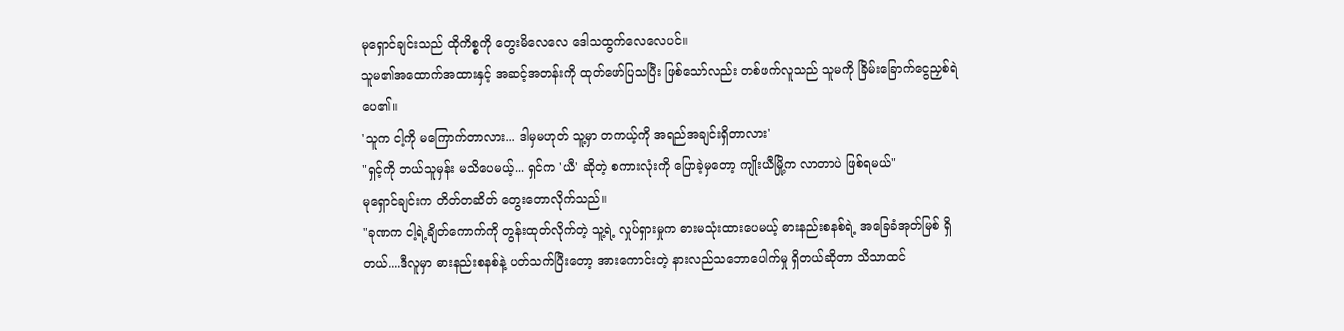မုရှောင်ချင်းသည် ထိုကိစ္စကို တွေးမိလေလေ ဒေါသထွက်လေလေပင်။
သူမ၏အထောက်အထားနှင့် အဆင့်အတန်းကို ထုတ်ဖော်ပြသပြီး ဖြစ်သော်လည်း တစ်ဖက်လူသည် သူမကို ခြိမ်းခြောက်ငွေညှစ်ရဲပေ၏။
'သူက ငါ့ကို မကြောက်တာလား... ဒါမှမဟုတ် သူ့မှာ တကယ့်ကို အရည်အချင်းရှိတာလား'
"ရှင့်ကို ဘယ်သူမှန်း မသိပေမယ့်... ရှင်က 'ယီ' ဆိုတဲ့ စကားလုံးကို ပြောခဲ့မှတော့ ကျိုးယီမြို့က လာတာပဲ ဖြစ်ရမယ်"
မုရှောင်ချင်းက တိတ်တဆိတ် တွေးတောလိုက်သည်။
"ခုဏက ငါ့ရဲ့ချိတ်ကောက်ကို တွန်းထုတ်လိုက်တဲ့ သူ့ရဲ့ လှုပ်ရှားမှုက ဓားမသုံးထားပေမယ့် ဓားနည်းစနစ်ရဲ့ အခြေခံအုတ်မြစ် ရှိတယ်....ဒီလူမှာ ဓားနည်းစနစ်နဲ့ ပတ်သက်ပြီးတော့ အားကောင်းတဲ့ နားလည်သဘောပေါက်မှု ရှိတယ်ဆိုတာ သိသာထင်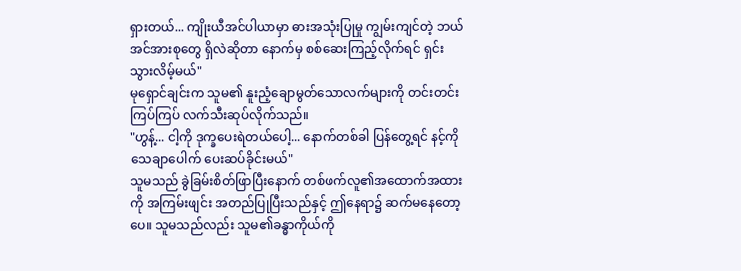ရှားတယ်... ကျိုးယီအင်ပါယာမှာ ဓားအသုံးပြုမှု ကျွမ်းကျင်တဲ့ ဘယ်အင်အားစုတွေ ရှိလဲဆိုတာ နောက်မှ စစ်ဆေးကြည့်လိုက်ရင် ရှင်းသွားလိမ့်မယ်"
မုရှောင်ချင်းက သူမ၏ နူးညံ့ချောမွတ်သောလက်များကို တင်းတင်းကြပ်ကြပ် လက်သီးဆုပ်လိုက်သည်။
"ဟွန့်... ငါ့ကို ဒုက္ခပေးရဲတယ်ပေါ့... နောက်တစ်ခါ ပြန်တွေ့ရင် နင့်ကို သေချာပေါက် ပေးဆပ်ခိုင်းမယ်"
သူမသည် ခွဲခြမ်းစိတ်ဖြာပြီးနောက် တစ်ဖက်လူ၏အထောက်အထားကို အကြမ်းဖျင်း အတည်ပြုပြီးသည်နှင့် ဤနေရာ၌ ဆက်မနေတော့ပေ။ သူမသည်လည်း သူမ၏ခန္ဓာကိုယ်ကို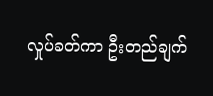လှုပ်ခတ်ကာ ဦးတည်ချက်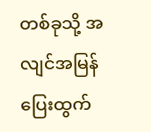တစ်ခုသို့ အလျင်အမြန် ပြေးထွက်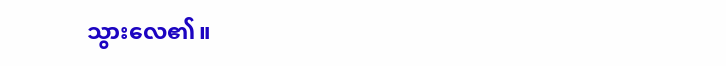သွားလေ၏။